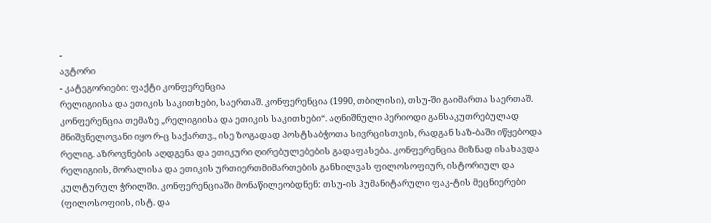-
ავტორი
- კატეგორიები: ფაქტი კონფერენცია
რელიგიისა და ეთიკის საკითხები, საერთაშ. კონფერენცია (1990, თბილისი), თსუ-ში გაიმართა საერთაშ. კონფერენცია თემაზე „რელიგიისა და ეთიკის საკითხები“. აღნიშნული პერიოდი განსაკუთრებულად მნიშვნელოვანი იყო რ-ც საქართვ., ისე ზოგადად პოსტსაბჭოთა სივრცისთვის, რადგან საზ-ბაში იწყებოდა რელიგ. აზროვნების აღდგენა და ეთიკური ღირებულებების გადაფასება. კონფერენცია მიზნად ისახავდა რელიგიის, მორალისა და ეთიკის ურთიერთმიმართების განხილვას ფილოსოფიურ, ისტორიულ და კულტურულ ჭრილში. კონფერენციაში მონაწილეობდნენ: თსუ-ის ჰუმანიტარული ფაკ-ტის მეცნიერები (ფილოსოფიის, ისტ. და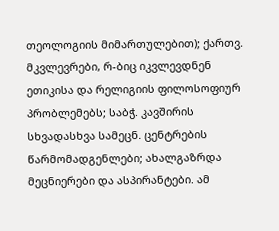თეოლოგიის მიმართულებით); ქართვ. მკვლევრები, რ-ბიც იკვლევდნენ ეთიკისა და რელიგიის ფილოსოფიურ პრობლემებს; საბჭ. კავშირის სხვადასხვა სამეცნ. ცენტრების წარმომადგენლები; ახალგაზრდა მეცნიერები და ასპირანტები. ამ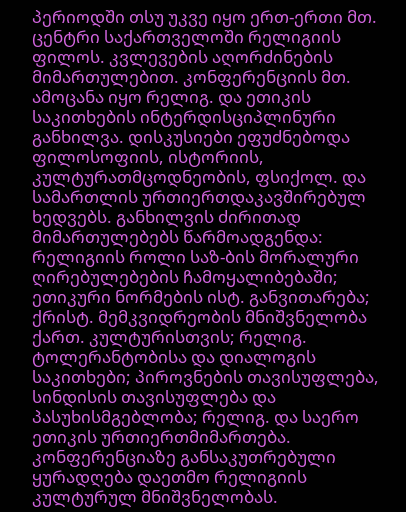პერიოდში თსუ უკვე იყო ერთ-ერთი მთ. ცენტრი საქართველოში რელიგიის ფილოს. კვლევების აღორძინების მიმართულებით. კონფერენციის მთ. ამოცანა იყო რელიგ. და ეთიკის საკითხების ინტერდისციპლინური განხილვა. დისკუსიები ეფუძნებოდა ფილოსოფიის, ისტორიის, კულტურათმცოდნეობის, ფსიქოლ. და სამართლის ურთიერთდაკავშირებულ ხედვებს. განხილვის ძირითად მიმართულებებს წარმოადგენდა: რელიგიის როლი საზ-ბის მორალური ღირებულებების ჩამოყალიბებაში; ეთიკური ნორმების ისტ. განვითარება; ქრისტ. მემკვიდრეობის მნიშვნელობა ქართ. კულტურისთვის; რელიგ. ტოლერანტობისა და დიალოგის საკითხები; პიროვნების თავისუფლება, სინდისის თავისუფლება და პასუხისმგებლობა; რელიგ. და საერო ეთიკის ურთიერთმიმართება. კონფერენციაზე განსაკუთრებული ყურადღება დაეთმო რელიგიის კულტურულ მნიშვნელობას.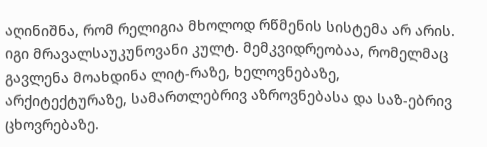აღინიშნა, რომ რელიგია მხოლოდ რწმენის სისტემა არ არის. იგი მრავალსაუკუნოვანი კულტ. მემკვიდრეობაა, რომელმაც გავლენა მოახდინა ლიტ-რაზე, ხელოვნებაზე, არქიტექტურაზე, სამართლებრივ აზროვნებასა და საზ-ებრივ ცხოვრებაზე.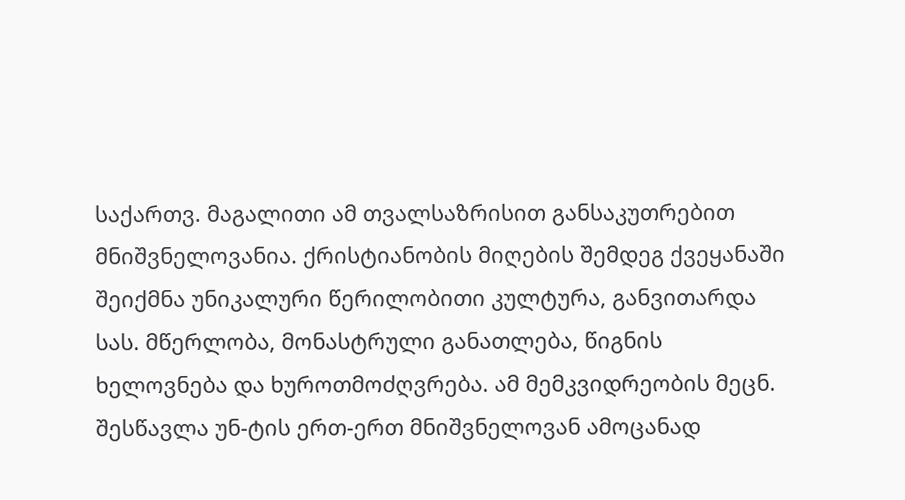საქართვ. მაგალითი ამ თვალსაზრისით განსაკუთრებით მნიშვნელოვანია. ქრისტიანობის მიღების შემდეგ ქვეყანაში შეიქმნა უნიკალური წერილობითი კულტურა, განვითარდა სას. მწერლობა, მონასტრული განათლება, წიგნის ხელოვნება და ხუროთმოძღვრება. ამ მემკვიდრეობის მეცნ. შესწავლა უნ-ტის ერთ-ერთ მნიშვნელოვან ამოცანად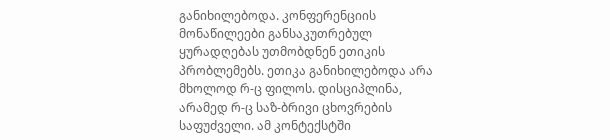განიხილებოდა. კონფერენციის მონაწილეები განსაკუთრებულ ყურადღებას უთმობდნენ ეთიკის პრობლემებს. ეთიკა განიხილებოდა არა მხოლოდ რ-ც ფილოს. დისციპლინა, არამედ რ-ც საზ-ბრივი ცხოვრების საფუძველი. ამ კონტექსტში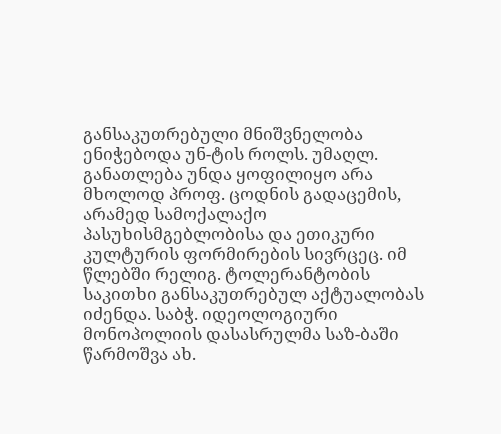განსაკუთრებული მნიშვნელობა ენიჭებოდა უნ-ტის როლს. უმაღლ. განათლება უნდა ყოფილიყო არა მხოლოდ პროფ. ცოდნის გადაცემის, არამედ სამოქალაქო პასუხისმგებლობისა და ეთიკური კულტურის ფორმირების სივრცეც. იმ წლებში რელიგ. ტოლერანტობის საკითხი განსაკუთრებულ აქტუალობას იძენდა. საბჭ. იდეოლოგიური მონოპოლიის დასასრულმა საზ-ბაში წარმოშვა ახ.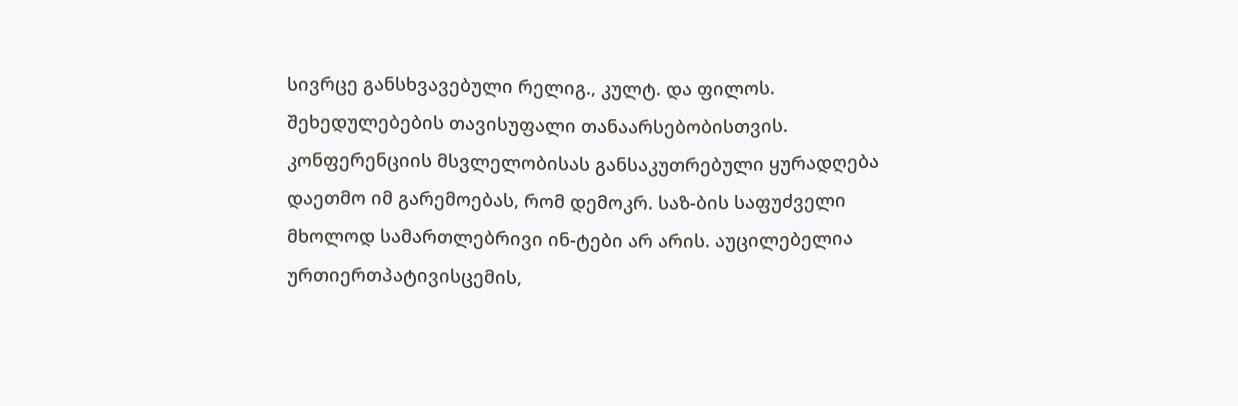სივრცე განსხვავებული რელიგ., კულტ. და ფილოს. შეხედულებების თავისუფალი თანაარსებობისთვის. კონფერენციის მსვლელობისას განსაკუთრებული ყურადღება დაეთმო იმ გარემოებას, რომ დემოკრ. საზ-ბის საფუძველი მხოლოდ სამართლებრივი ინ-ტები არ არის. აუცილებელია ურთიერთპატივისცემის,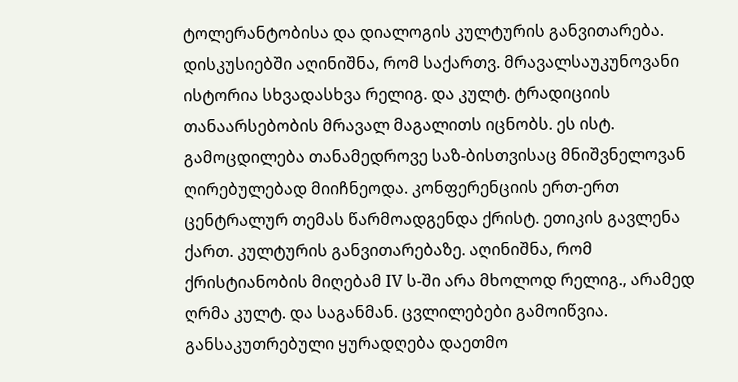ტოლერანტობისა და დიალოგის კულტურის განვითარება. დისკუსიებში აღინიშნა, რომ საქართვ. მრავალსაუკუნოვანი ისტორია სხვადასხვა რელიგ. და კულტ. ტრადიციის თანაარსებობის მრავალ მაგალითს იცნობს. ეს ისტ. გამოცდილება თანამედროვე საზ-ბისთვისაც მნიშვნელოვან ღირებულებად მიიჩნეოდა. კონფერენციის ერთ-ერთ ცენტრალურ თემას წარმოადგენდა ქრისტ. ეთიკის გავლენა ქართ. კულტურის განვითარებაზე. აღინიშნა, რომ ქრისტიანობის მიღებამ IV ს-ში არა მხოლოდ რელიგ., არამედ ღრმა კულტ. და საგანმან. ცვლილებები გამოიწვია. განსაკუთრებული ყურადღება დაეთმო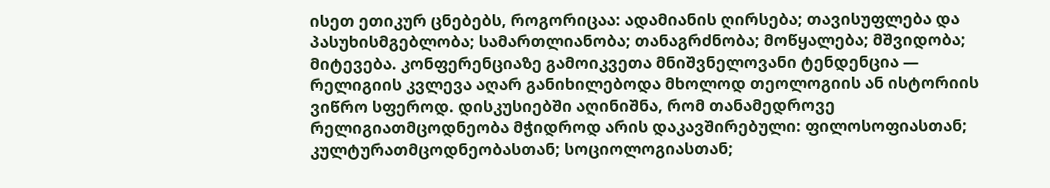ისეთ ეთიკურ ცნებებს, როგორიცაა: ადამიანის ღირსება; თავისუფლება და პასუხისმგებლობა; სამართლიანობა; თანაგრძნობა; მოწყალება; მშვიდობა; მიტევება. კონფერენციაზე გამოიკვეთა მნიშვნელოვანი ტენდენცია — რელიგიის კვლევა აღარ განიხილებოდა მხოლოდ თეოლოგიის ან ისტორიის ვიწრო სფეროდ. დისკუსიებში აღინიშნა, რომ თანამედროვე რელიგიათმცოდნეობა მჭიდროდ არის დაკავშირებული: ფილოსოფიასთან; კულტურათმცოდნეობასთან; სოციოლოგიასთან;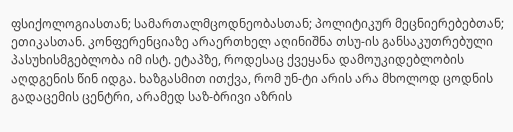ფსიქოლოგიასთან; სამართალმცოდნეობასთან; პოლიტიკურ მეცნიერებებთან; ეთიკასთან. კონფერენციაზე არაერთხელ აღინიშნა თსუ-ის განსაკუთრებული პასუხისმგებლობა იმ ისტ. ეტაპზე, როდესაც ქვეყანა დამოუკიდებლობის აღდგენის წინ იდგა. ხაზგასმით ითქვა, რომ უნ-ტი არის არა მხოლოდ ცოდნის გადაცემის ცენტრი, არამედ საზ-ბრივი აზრის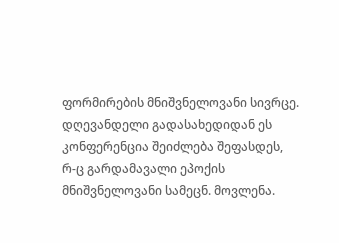ფორმირების მნიშვნელოვანი სივრცე. დღევანდელი გადასახედიდან ეს კონფერენცია შეიძლება შეფასდეს, რ-ც გარდამავალი ეპოქის მნიშვნელოვანი სამეცნ. მოვლენა.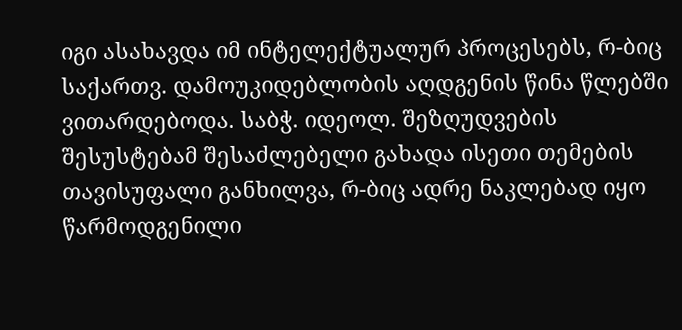იგი ასახავდა იმ ინტელექტუალურ პროცესებს, რ-ბიც საქართვ. დამოუკიდებლობის აღდგენის წინა წლებში ვითარდებოდა. საბჭ. იდეოლ. შეზღუდვების შესუსტებამ შესაძლებელი გახადა ისეთი თემების თავისუფალი განხილვა, რ-ბიც ადრე ნაკლებად იყო წარმოდგენილი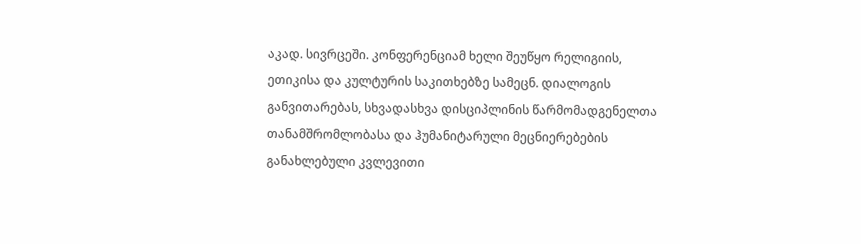აკად. სივრცეში. კონფერენციამ ხელი შეუწყო რელიგიის, ეთიკისა და კულტურის საკითხებზე სამეცნ. დიალოგის განვითარებას, სხვადასხვა დისციპლინის წარმომადგენელთა თანამშრომლობასა და ჰუმანიტარული მეცნიერებების განახლებული კვლევითი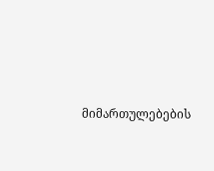მიმართულებების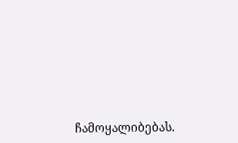ჩამოყალიბებას.